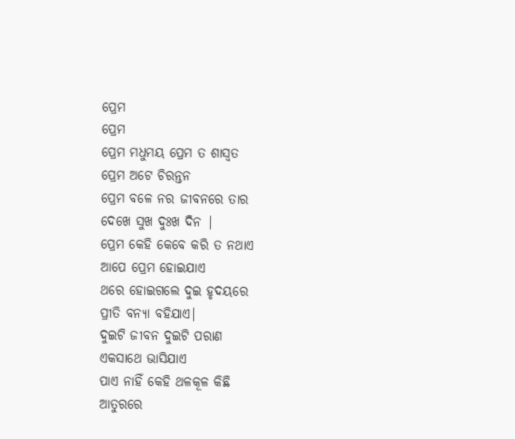ପ୍ରେମ
ପ୍ରେମ
ପ୍ରେମ ମଧୁମୟ ପ୍ରେମ ତ ଶାସ୍ୱତ
ପ୍ରେମ ଅଟେ ଚିରନ୍ତନ
ପ୍ରେମ ବଳେ ନର ଜୀବନରେ ତାର
ଦେଖେ ସୁଖ ଦୁଃଖ ଦିନ |
ପ୍ରେମ କେହି କେବେ କରି ତ ନଥାଏ
ଆପେ ପ୍ରେମ ହୋଇଯାଏ
ଥରେ ହୋଇଗଲେ ଦୁଇ ହୃଦୟରେ
ପ୍ରୀତି ବନ୍ୟା ବହିଯାଏ|
ଦୁଇଟି ଜୀବନ ଦୁଇଟି ପରାଣ
ଏକସାଥେ ଭାସିଯାଏ
ପାଏ ନାହିଁ କେହି ଥଳକୂଳ କିଛି
ଆତୁରରେ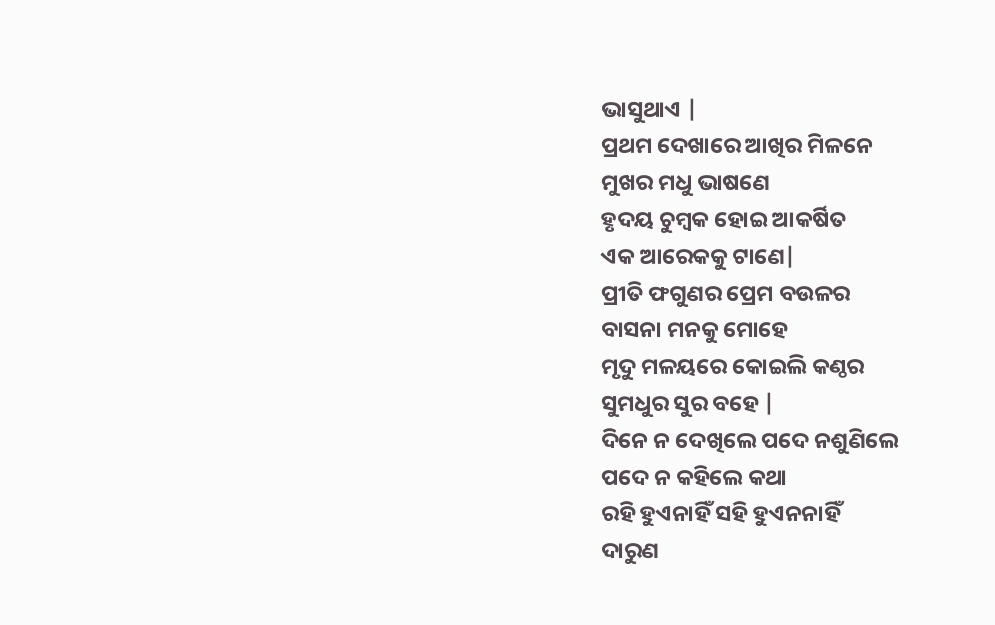ଭାସୁଥାଏ |
ପ୍ରଥମ ଦେଖାରେ ଆଖିର ମିଳନେ
ମୁଖର ମଧୁ ଭାଷଣେ
ହୃଦୟ ଚୁମ୍ବକ ହୋଇ ଆକର୍ଷିତ
ଏକ ଆରେକକୁ ଟାଣେ|
ପ୍ରୀତି ଫଗୁଣର ପ୍ରେମ ବଉଳର
ବାସନା ମନକୁ ମୋହେ
ମୃଦୁ ମଳୟରେ କୋଇଲି କଣ୍ଠର
ସୁମଧୁର ସୁର ବହେ |
ଦିନେ ନ ଦେଖିଲେ ପଦେ ନଶୁଣିଲେ
ପଦେ ନ କହିଲେ କଥା
ରହି ହୁଏନାହିଁ ସହି ହୁଏନନାହିଁ
ଦାରୁଣ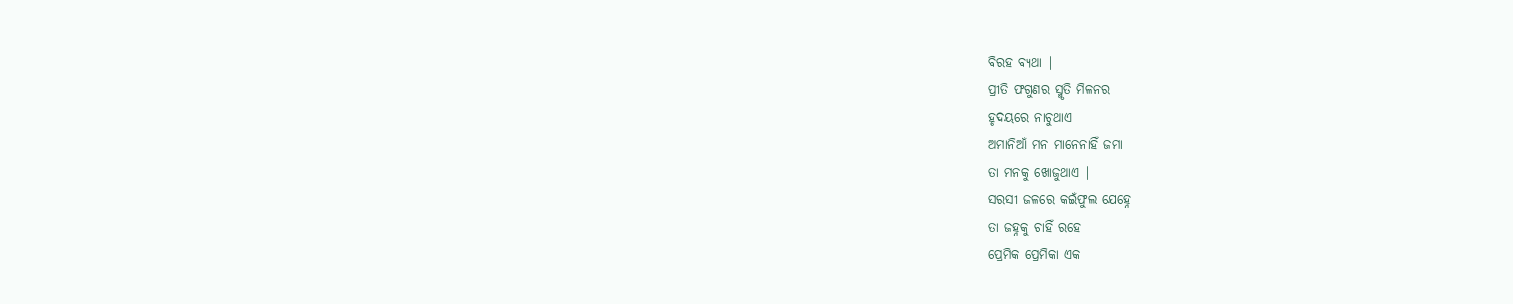ବିରହ ବ୍ୟଥା |
ପ୍ରୀତି ଫଗୁଣର ସ୍ମୃତି ମିଳନର
ହୃଦୟରେ ନାଚୁଥାଏ
ଅମାନିଆଁ ମନ ମାନେନାହିଁ ଜମା
ତା ମନକୁ ଖୋଜୁଥାଏ |
ସରସୀ ଜଳରେ କଇଁଫୁଲ ଯେହ୍ନେ
ତା ଜହ୍ନକୁ ଚାହିଁ ରହେ
ପ୍ରେମିକ ପ୍ରେମିକା ଏକ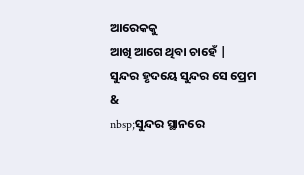ଆରେକକୁ
ଆଖି ଆଗେ ଥିବା ଚାହେଁ |
ସୁନ୍ଦର ହୃଦୟେ ସୁନ୍ଦର ସେ ପ୍ରେମ
&
nbsp;ସୁନ୍ଦର ସ୍ଥାନରେ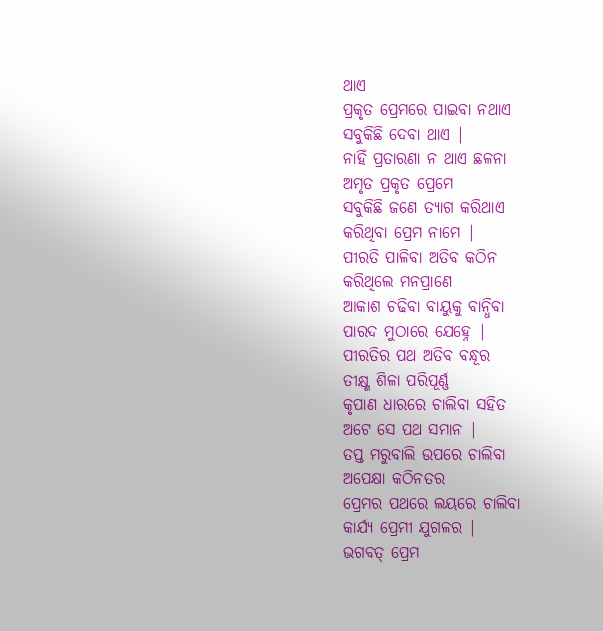ଥାଏ
ପ୍ରକୃତ ପ୍ରେମରେ ପାଇବା ନଥାଏ
ସବୁକିଛି ଦେବା ଥାଏ |
ନାହିଁ ପ୍ରତାରଣା ନ ଥାଏ ଛଳନା
ଅମୃତ ପ୍ରକୃତ ପ୍ରେମେ
ସବୁକିଛି ଜଣେ ତ୍ୟାଗ କରିଥାଏ
କରିଥିବା ପ୍ରେମ ନାମେ |
ପୀରତି ପାଳିବା ଅତିବ କଠିନ
କରିଥିଲେ ମନପ୍ରାଣେ
ଆକାଶ ଚଢିବା ବାୟୁକୁ ବାନ୍ଧିବା
ପାରଦ ମୁଠାରେ ଯେହ୍ନେ |
ପୀରତିର ପଥ ଅତିବ ବନ୍ଧୂର
ତୀକ୍ଷ୍ଣ ଶିଳା ପରିପୂର୍ଣ୍ଣ
କୃପାଣ ଧାରରେ ଚାଲିବା ସହିତ
ଅଟେ ସେ ପଥ ସମାନ |
ତପ୍ତ ମରୁବାଲି ଉପରେ ଚାଲିବା
ଅପେକ୍ଷା କଠିନତର
ପ୍ରେମର ପଥରେ ଲୟରେ ଚାଲିବା
କାର୍ଯ୍ୟ ପ୍ରେମୀ ଯୁଗଳର |
ଭଗବତ୍ ପ୍ରେମ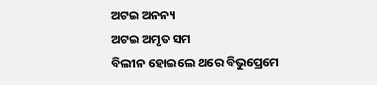ଅଟଇ ଅନନ୍ୟ
ଅଟଇ ଅମୃତ ସମ
ବିଲୀନ ହୋଇଲେ ଥରେ ବିଭୁପ୍ରେମେ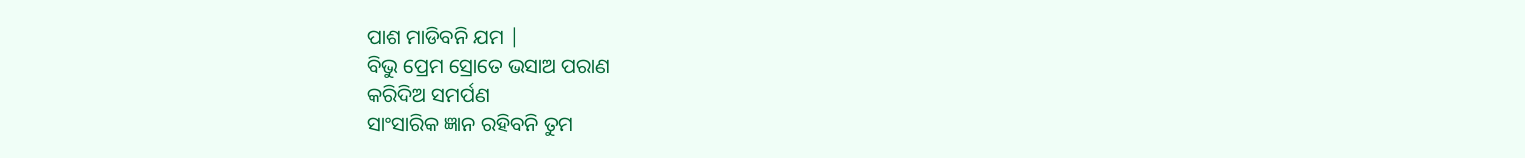ପାଶ ମାଡିବନି ଯମ |
ବିଭୁ ପ୍ରେମ ସ୍ରୋତେ ଭସାଅ ପରାଣ
କରିଦିଅ ସମର୍ପଣ
ସାଂସାରିକ ଜ୍ଞାନ ରହିବନି ତୁମ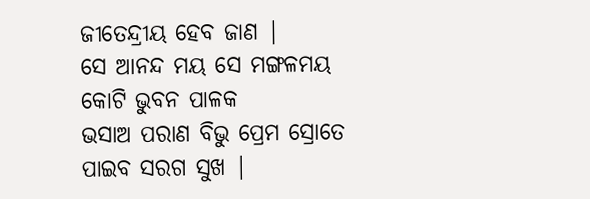ଜୀତେନ୍ଦ୍ରୀୟ ହେବ ଜାଣ |
ସେ ଆନନ୍ଦ ମୟ ସେ ମଙ୍ଗଳମୟ
କୋଟି ଭୁବନ ପାଳକ
ଭସାଅ ପରାଣ ବିଭୁ ପ୍ରେମ ସ୍ରୋତେ
ପାଇବ ସରଗ ସୁଖ |